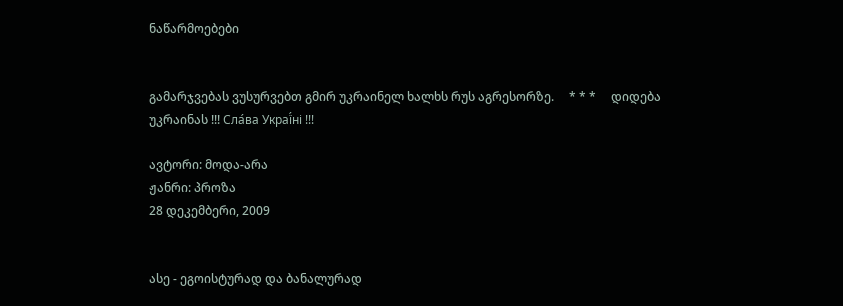ნაწარმოებები


გამარჯვებას ვუსურვებთ გმირ უკრაინელ ხალხს რუს აგრესორზე.     * * *     დიდება უკრაინას !!! Сла́ва Украї́ні !!!

ავტორი: მოდა-არა
ჟანრი: პროზა
28 დეკემბერი, 2009


ასე - ეგოისტურად და ბანალურად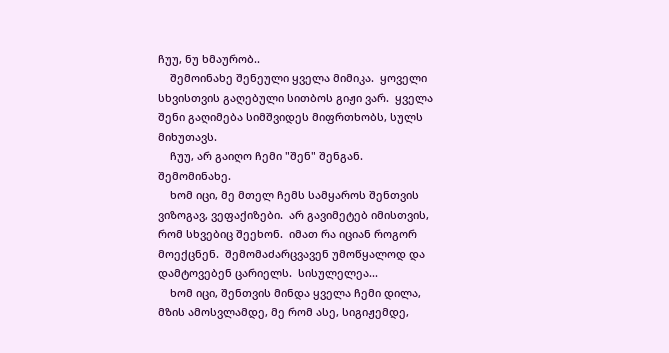ჩუუ, ნუ ხმაურობ..
    შემოინახე შენეული ყველა მიმიკა.  ყოველი სხვისთვის გაღებული სითბოს გიჟი ვარ.  ყველა შენი გაღიმება სიმშვიდეს მიფრთხობს, სულს მიხუთავს.
    ჩუუ, არ გაიღო ჩემი "შენ" შენგან.  შემომინახე.
    ხომ იცი, მე მთელ ჩემს სამყაროს შენთვის ვიზოგავ, ვეფაქიზები.  არ გავიმეტებ იმისთვის, რომ სხვებიც შეეხონ.  იმათ რა იციან როგორ მოექცნენ.  შემომაძარცვავენ უმოწყალოდ და დამტოვებენ ცარიელს.  სისულელეა...
    ხომ იცი, შენთვის მინდა ყველა ჩემი დილა, მზის ამოსვლამდე, მე რომ ასე, სიგიჟემდე,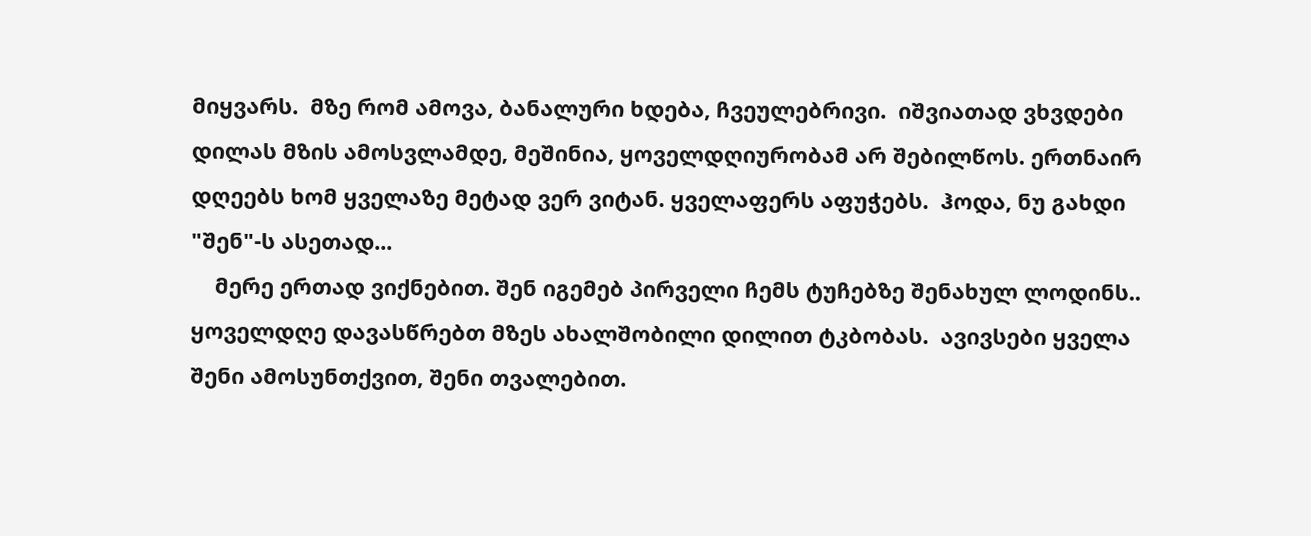მიყვარს.  მზე რომ ამოვა, ბანალური ხდება, ჩვეულებრივი.  იშვიათად ვხვდები დილას მზის ამოსვლამდე, მეშინია, ყოველდღიურობამ არ შებილწოს. ერთნაირ დღეებს ხომ ყველაზე მეტად ვერ ვიტან. ყველაფერს აფუჭებს.  ჰოდა, ნუ გახდი "შენ"-ს ასეთად...
    მერე ერთად ვიქნებით. შენ იგემებ პირველი ჩემს ტუჩებზე შენახულ ლოდინს..  ყოველდღე დავასწრებთ მზეს ახალშობილი დილით ტკბობას.  ავივსები ყველა შენი ამოსუნთქვით, შენი თვალებით.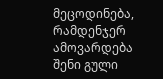მეცოდინება, რამდენჯერ ამოვარდება შენი გული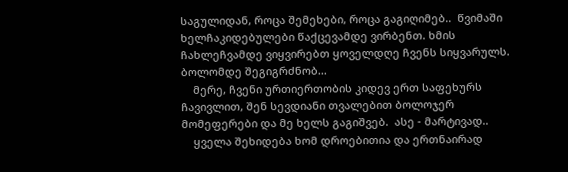საგულიდან, როცა შემეხები, როცა გაგიღიმებ..  წვიმაში ხელჩაკიდებულები წაქცევამდე ვირბენთ. ხმის ჩახლეჩვამდე ვიყვირებთ ყოველდღე ჩვენს სიყვარულს.  ბოლომდე შეგიგრძნობ...
    მერე, ჩვენი ურთიერთობის კიდევ ერთ საფეხურს ჩავივლით, შენ სევდიანი თვალებით ბოლოჯერ მომეფერები და მე ხელს გაგიშვებ.  ასე - მარტივად..
    ყველა შეხიდება ხომ დროებითია და ერთნაირად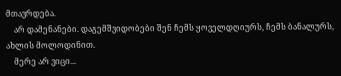მთავრდება.
    არ დამენანები. დაგემშვიდობები შენ ჩემს ყოველდღიურს, ჩემს ბანალურს, ახლის მოლოდინით.
    მერე არ ვიცი...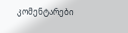კომენტარები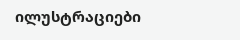ილუსტრაციები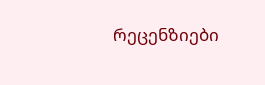რეცენზიები